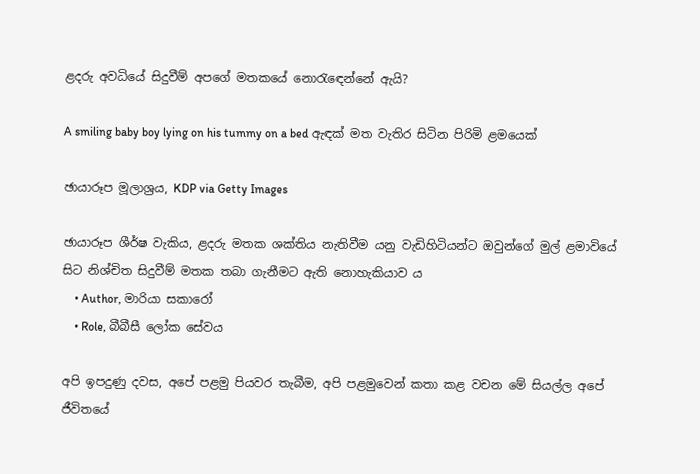ළදරු අවධියේ සිදුවීම් අපගේ මතකයේ නොරැඳෙන්නේ ඇයි?

A smiling baby boy lying on his tummy on a bed ඇඳක් මත වැතිර සිටින පිරිමි ළමයෙක්

ඡායාරූප මූලාශ්‍රය, KDP via Getty Images

ඡායාරූප ශීර්ෂ වැකිය, ළදරු මතක ශක්තිය නැතිවීම යනු වැඩිහිටියන්ට ඔවුන්ගේ මුල් ළමාවියේ සිට නිශ්චිත සිදුවීම් මතක තබා ගැනීමට ඇති නොහැකියාව ය
    • Author, මාරියා සකාරෝ
    • Role, බීබීසී ලෝක සේවය

අපි ඉපදුණු දවස, අපේ පළමු පියවර තැබීම, අපි පළමුවෙන් කතා කළ වචන මේ සියල්ල අපේ ජීවිතයේ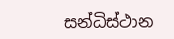සන්ධිස්ථාන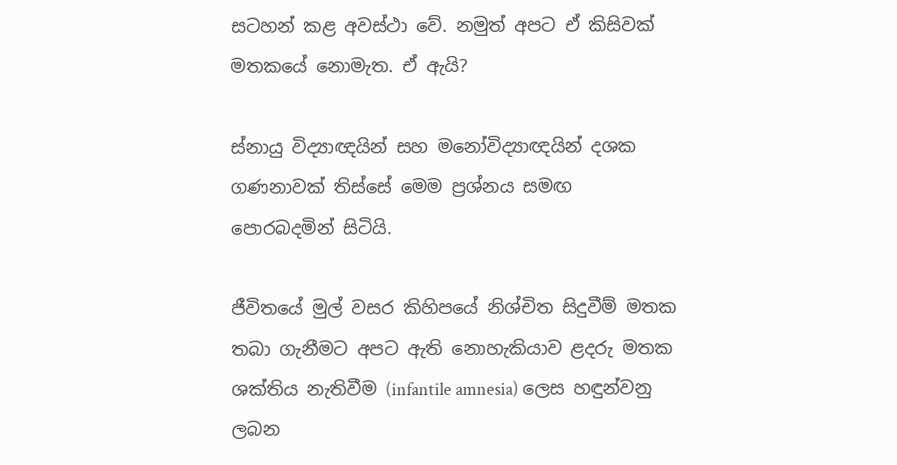සටහන් කළ අවස්ථා වේ. නමුත් අපට ඒ කිසිවක් මතකයේ නොමැත. ඒ ඇයි?

ස්නායු විද්‍යාඥයින් සහ මනෝවිද්‍යාඥයින් දශක ගණනාවක් තිස්සේ මෙම ප්‍රශ්නය සමඟ පොරබදමින් සිටියි.

ජීවිතයේ මුල් වසර කිහිපයේ නිශ්චිත සිදුවීම් මතක තබා ගැනීමට අපට ඇති නොහැකියාව ළදරු මතක ශක්තිය නැතිවීම (infantile amnesia) ලෙස හඳුන්වනු ලබන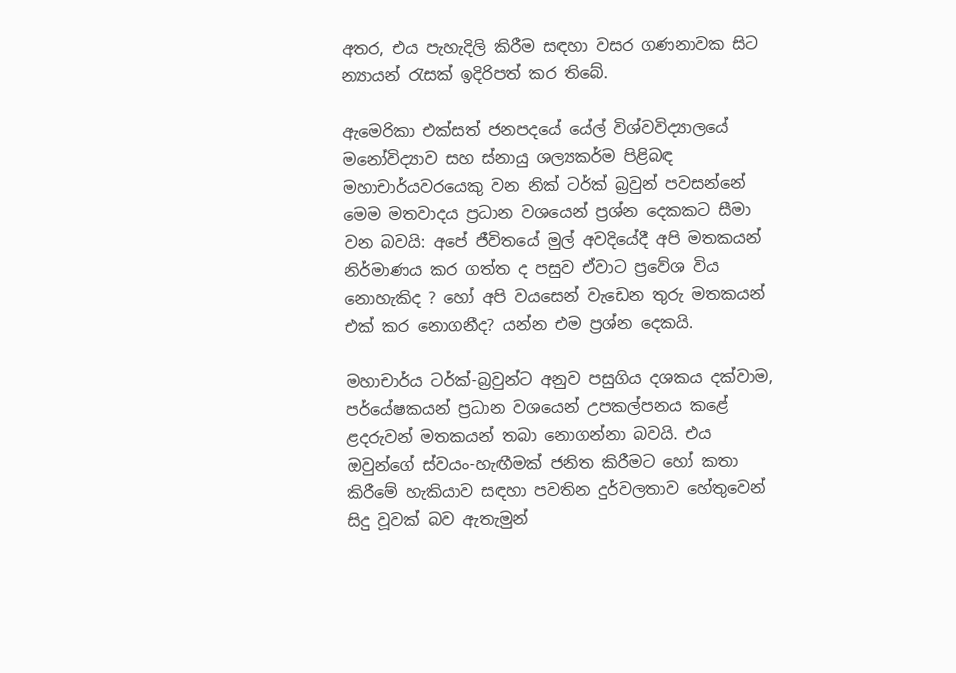අතර, එය පැහැදිලි කිරීම සඳහා වසර ගණනාවක සිට න්‍යායන් රැසක් ඉදිරිපත් කර තිබේ.

ඇමෙරිකා එක්සත් ජනපදයේ යේල් විශ්වවිද්‍යාලයේ මනෝවිද්‍යාව සහ ස්නායු ශල්‍යකර්ම පිළිබඳ මහාචාර්යවරයෙකු වන නික් ටර්ක් බ්‍රවුන් පවසන්නේ මෙම මතවාදය ප්‍රධාන වශයෙන් ප්‍රශ්න දෙකකට සීමා වන බවයි: අපේ ජීවිතයේ මුල් අවදියේදී අපි මතකයන් නිර්මාණය කර ගත්ත ද පසුව ඒවාට ප්‍රවේශ විය නොහැකිද ? හෝ අපි වයසෙන් වැඩෙන තුරු මතකයන් එක් කර නොගනීද? යන්න එම ප්‍රශ්න දෙකයි.

මහාචාර්ය ටර්ක්-බ්‍රවුන්ට අනුව පසුගිය දශකය දක්වාම, පර්යේෂකයන් ප්‍රධාන වශයෙන් උපකල්පනය කළේ ළදරුවන් මතකයන් තබා නොගන්නා බවයි. එය ඔවුන්ගේ ස්වයං-හැඟීමක් ජනිත කිරීමට හෝ කතා කිරීමේ හැකියාව සඳහා පවතින දුර්වලතාව හේතුවෙන් සිදු වූවක් බව ඇතැමුන්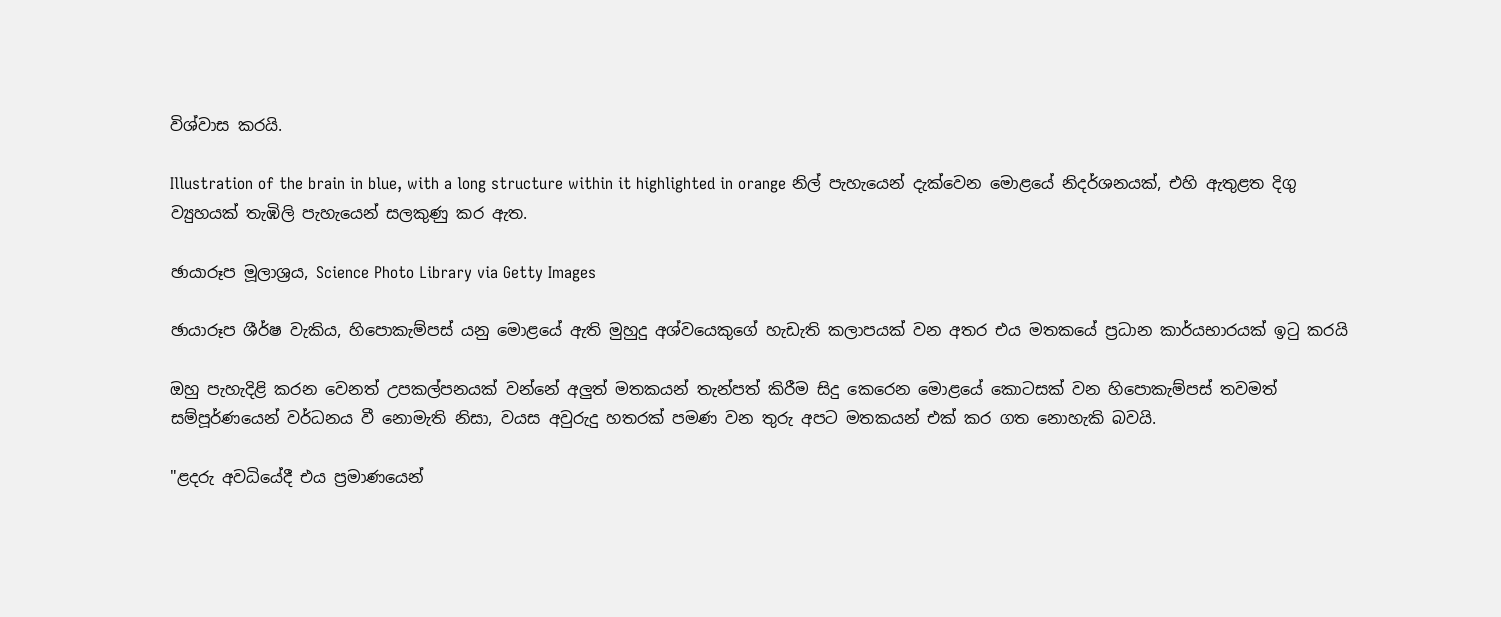විශ්වාස කරයි.

Illustration of the brain in blue, with a long structure within it highlighted in orange නිල් පැහැයෙන් දැක්වෙන මොළයේ නිදර්ශනයක්, එහි ඇතුළත දිගු ව්‍යුහයක් තැඹිලි පැහැයෙන් සලකුණු කර ඇත.

ඡායාරූප මූලාශ්‍රය, Science Photo Library via Getty Images

ඡායාරූප ශීර්ෂ වැකිය, හිපොකැම්පස් යනු මොළයේ ඇති මුහුදු අශ්වයෙකුගේ හැඩැති කලාපයක් වන අතර එය මතකයේ ප්‍රධාන කාර්යභාරයක් ඉටු කරයි

ඔහු පැහැදිළි කරන වෙනත් උපකල්පනයක් වන්නේ අලුත් මතකයන් තැන්පත් කිරීම සිදු කෙරෙන මොළයේ කොටසක් වන හිපොකැම්පස් තවමත් සම්පූර්ණයෙන් වර්ධනය වී නොමැති නිසා, වයස අවුරුදු හතරක් පමණ වන තුරු අපට මතකයන් එක් කර ගත නොහැකි බව‍යි.

"ළදරු අවධියේදී එය ප්‍රමාණයෙන්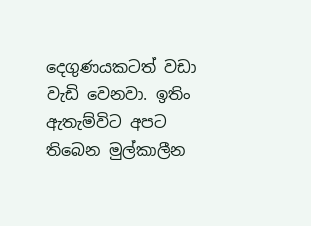දෙගුණයකටත් වඩා වැඩි වෙනවා. ඉතිං ඇතැම්විට අපට තිබෙන මුල්කාලීන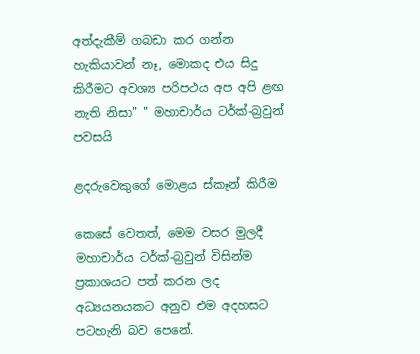අත්දැකීම් ගබඩා කර ගන්න හැකියාවන් නෑ, මොකද එය සිදු කිරීමට අවශ්‍ය පරිපථය අප අපි ළඟ නැති නිසා" " මහාචාර්ය ටර්ක්-බ්‍රවුන් පවසයි

ළදරුවෙකුගේ මොළය ස්කෑන් කිරීම

කෙසේ වෙතත්, මෙම වසර මුලදී මහාචාර්ය ටර්ක්-බ්‍රවුන් විසින්ම ප්‍රකාශයට පත් කරන ලද අධ්‍යයනයකට අනුව එම අදහසට පටහැනි බව පෙනේ.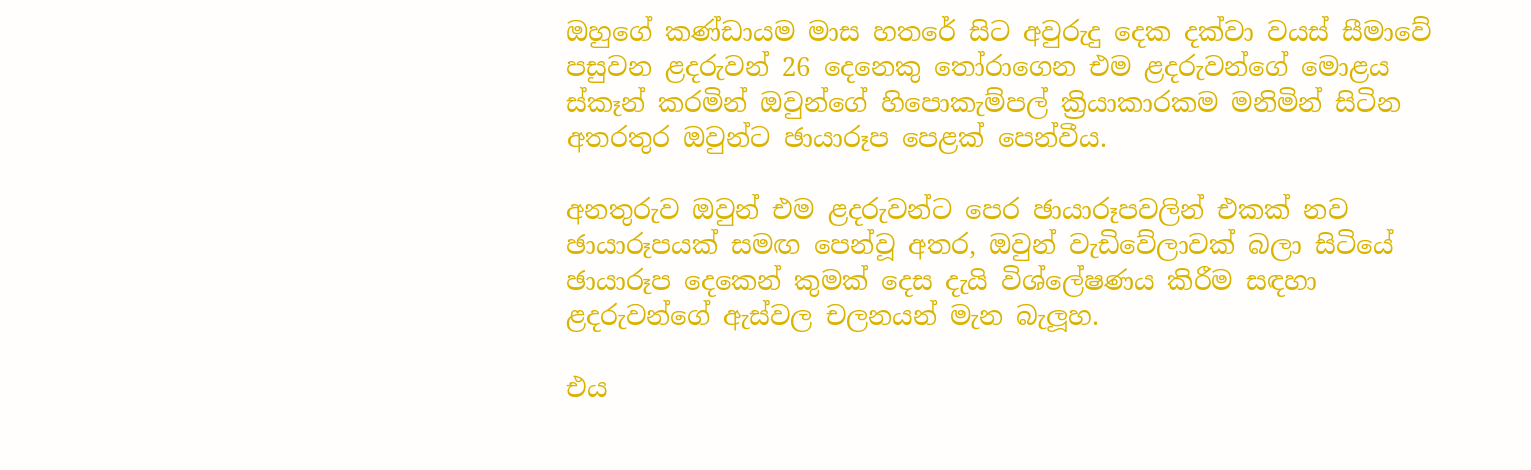ඔහුගේ කණ්ඩායම මාස හතරේ සිට අවුරුදු දෙක දක්වා වයස් සීමාවේ පසුවන ළදරුවන් 26 දෙනෙකු තෝරාගෙන එම ළදරුවන්ගේ මොළය ස්කෑන් කරමින් ඔවුන්ගේ හිපොකැම්පල් ක්‍රියාකාරකම මනිමින් සිටින අතරතුර ඔවුන්ට ඡායාරූප පෙළක් පෙන්වීය.

අනතුරුව ඔවුන් එම ළදරුවන්ට පෙර ඡායාරූපවලින් එකක් නව ඡායාරූපයක් සමඟ පෙන්වූ අතර, ඔවුන් වැඩිවේලාවක් බලා සිටියේ ඡායාරූප දෙකෙන් කුමක් දෙස දැයි විශ්ලේෂණය කිරීම සඳහා ළදරුවන්ගේ ඇස්වල චලනයන් මැන බැලූහ.

එය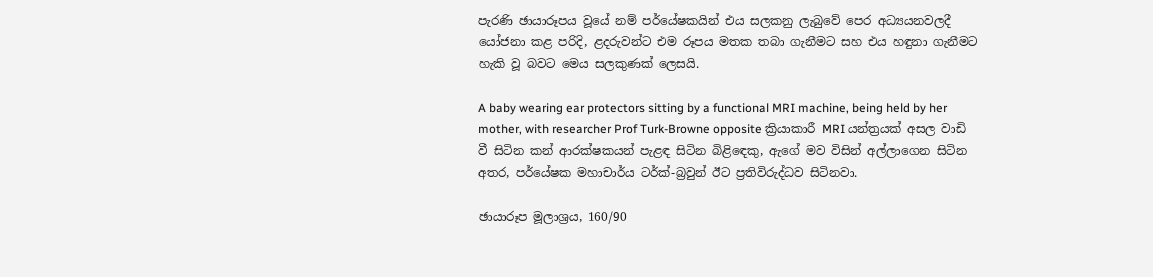පැරණි ඡායාරූපය වූයේ නම් පර්යේෂකයින් එය සලකනු ලැබුවේ පෙර අධ්‍යයනවලදී යෝජනා කළ පරිදි, ළදරුවන්ට එම රූපය මතක තබා ගැනීමට සහ එය හඳුනා ගැනීමට හැකි වූ බවට මෙය සලකුණක් ලෙසයි.

A baby wearing ear protectors sitting by a functional MRI machine, being held by her mother, with researcher Prof Turk-Browne opposite ක්‍රියාකාරී MRI යන්ත්‍රයක් අසල වාඩි වී සිටින කන් ආරක්ෂකයන් පැළඳ සිටින බිළිඳෙකු, ඇගේ මව විසින් අල්ලාගෙන සිටින අතර, පර්යේෂක මහාචාර්ය ටර්ක්-බ්‍රවුන් ඊට ප්‍රතිවිරුද්ධව සිටිනවා.

ඡායාරූප මූලාශ්‍රය, 160/90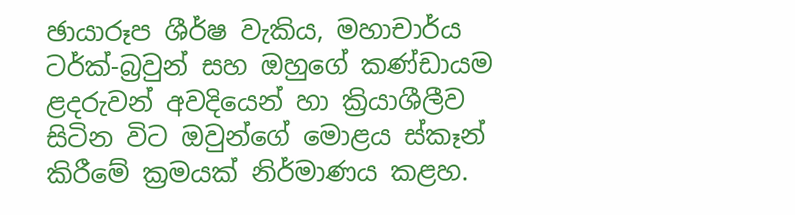ඡායාරූප ශීර්ෂ වැකිය, මහාචාර්ය ටර්ක්-බ්‍රවුන් සහ ඔහුගේ කණ්ඩායම ළදරුවන් අවදියෙන් හා ක්‍රියාශීලීව සිටින විට ඔවුන්ගේ මොළය ස්කෑන් කිරීමේ ක්‍රමයක් නිර්මාණය කළහ.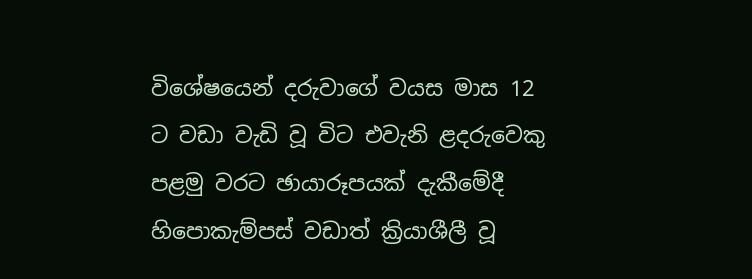විශේෂයෙන් දරුවාගේ වයස මාස 12 ට වඩා වැඩි වූ විට එවැනි ළදරුවෙකු පළමු වරට ඡායාරූපයක් දැකීමේදී හිපොකැම්පස් වඩාත් ක්‍රියාශීලී වූ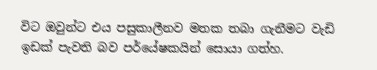විට ඔවුන්ට එය පසුකාලීනව මතක තබා ගැනීමට වැඩි ඉඩක් පැවති බව පර්යේෂකයින් සොයා ගත්හ.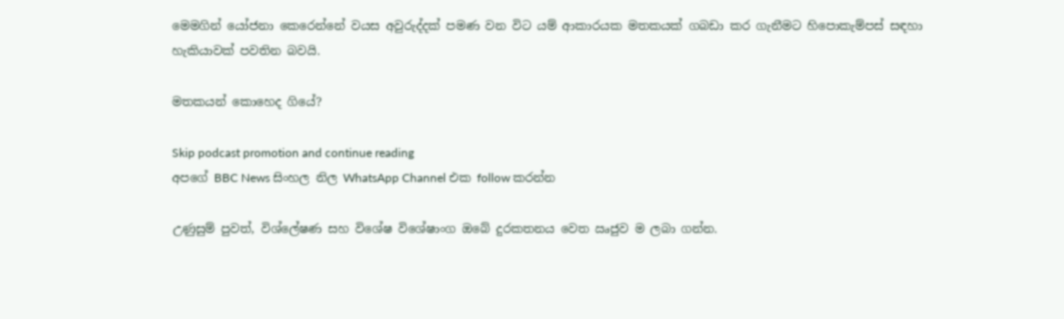මෙමගින් යෝජනා කෙරෙන්නේ වයස අවුරුද්දක් පමණ වන විට යම් ආකාරයක මතකයක් ගබඩා කර ගැනීමට හිපොකැම්පස් සඳහා හැකියාවක් පවතින බවයි.

මතකයන් කොහෙද ගියේ?

Skip podcast promotion and continue reading
අපගේ BBC News සිංහල නිල WhatsApp Channel එක follow කරන්න

උණුසුම් පුවත්, විශ්ලේෂණ සහ විශේෂ විශේෂාංග ඔබේ දුරකතනය වෙත ඍජුව ම ලබා ගන්න.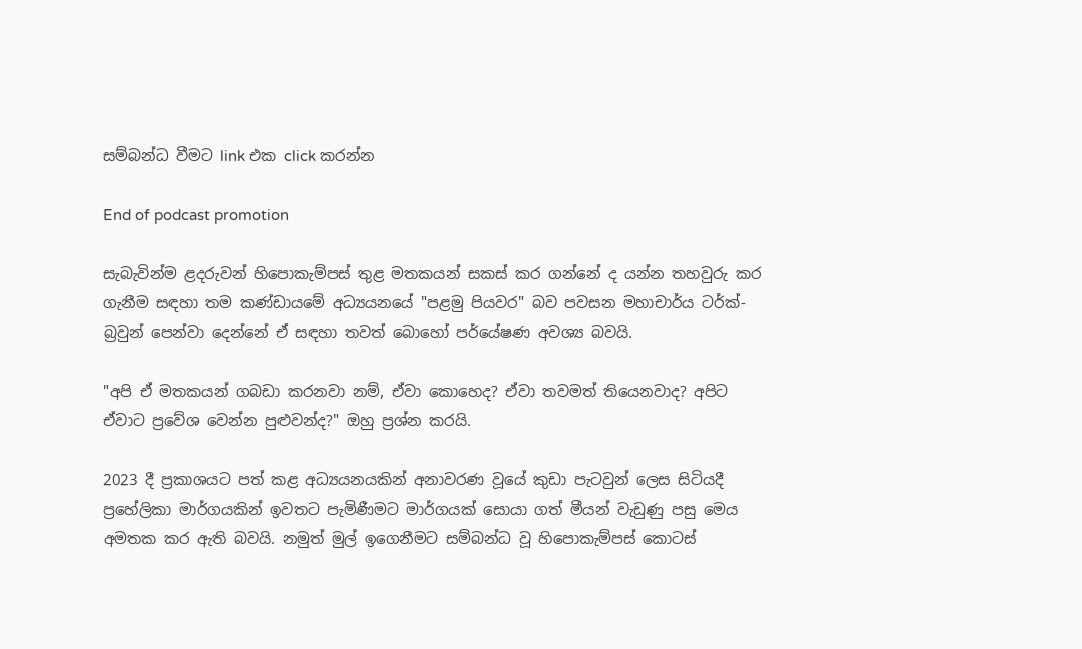සම්බන්ධ වීමට link එක click කරන්න

End of podcast promotion

සැබැවින්ම ළදරුවන් හිපොකැම්පස් තුළ මතකයන් සකස් කර ගන්නේ ද යන්න තහවුරු කර ගැනීම සඳහා තම කණ්ඩායමේ අධ්‍යයනයේ "පළමු පියවර" බව පවසන මහාචාර්ය ටර්ක්-බ්‍රවුන් පෙන්වා දෙන්නේ ඒ සඳහා තවත් බොහෝ පර්යේෂණ අවශ්‍ය බවයි.

"අපි ඒ මතකයන් ගබඩා කරනවා නම්, ඒවා කොහෙද? ඒවා තවමත් තියෙනවාද? අපිට ඒවාට ප්‍රවේශ වෙන්න පුළුවන්ද?" ඔහු ප්‍රශ්න කරයි.

2023 දී ප්‍රකාශයට පත් කළ අධ්‍යයනයකින් අනාවරණ වූයේ කුඩා පැටවුන් ලෙස සිටියදී ප්‍රහේලිකා මාර්ගයකින් ඉවතට පැමිණීමට මාර්ගයක් සොයා ගත් මීයන් වැඩුණු පසු මෙය අමතක කර ඇති බවයි. නමුත් මුල් ඉගෙනීමට සම්බන්ධ වූ හිපොකැම්පස් කොටස්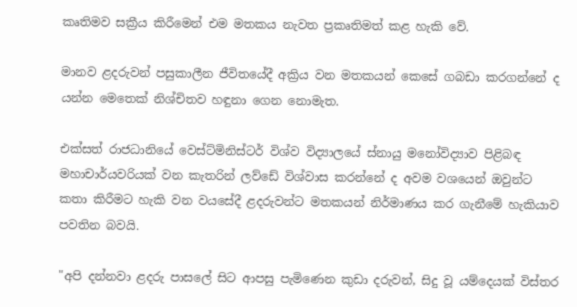කෘතිමව සක්‍රීය කිරීමෙන් එම මතකය නැවත ප්‍රකෘතිමත් කළ හැකි වේ.

මානව ළදරුවන් පසුකාලීන ජීවිතයේදී අක්‍රිය වන මතකයන් කෙසේ ගබඩා කරගන්නේ ද යන්න මෙතෙක් නිශ්චිතව හඳුනා ගෙන නොමැත.

එක්සත් රාජධානියේ වෙස්ට්මිනිස්ටර් විශ්ව විද්‍යාලයේ ස්නායු මනෝවිද්‍යාව පිළිබඳ මහාචාර්යවරියක් වන කැතරින් ලව්ඩේ විශ්වාස කරන්නේ ද අවම වශයෙන් ඔවුන්ට කතා කිරීමට හැකි වන වයසේදී ළදරුවන්ට මතකයන් නිර්මාණය කර ගැනීමේ හැකියාව පවතින බවයි.

"අපි දන්නවා ළදරු පාසලේ සිට ආපසු පැමිණෙන කුඩා දරුවන්, සිදු වූ යම්දෙයක් විස්තර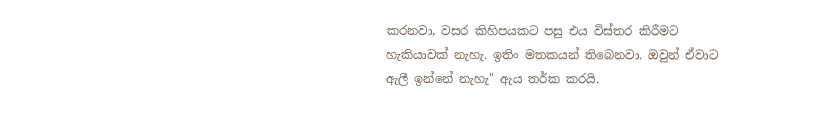කරනවා, වසර කිහිපයකට පසු එය විස්තර කිරීමට හැකියාවක් නැහැ. ඉතිං මතකයන් තිබෙනවා. ඔවුන් ඒවාට ඇලී ඉන්නේ නැහැ" ඇය තර්ක කරයි.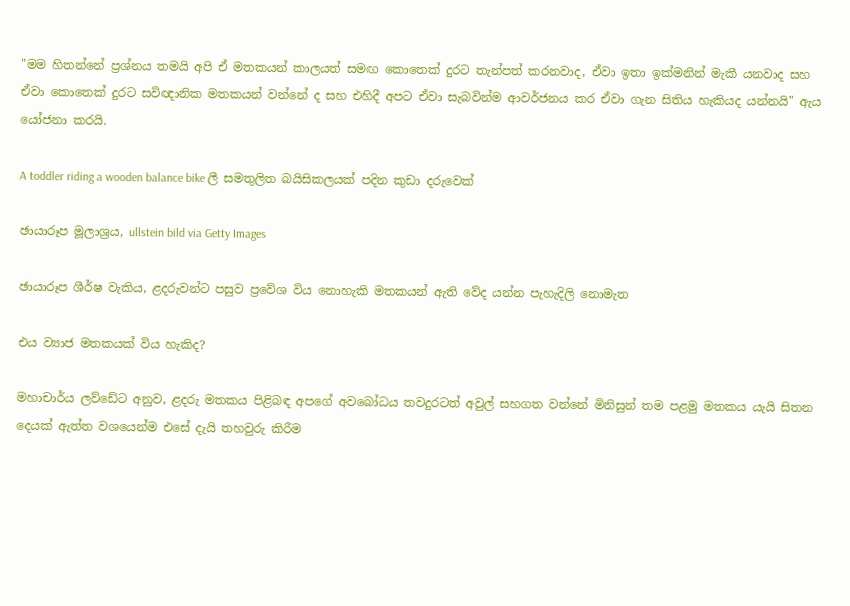"මම හිතන්නේ ප්‍රශ්නය තමයි අපි ඒ මතකයන් කාලයත් සමඟ කොතෙක් දුරට තැන්පත් කරනවාද, ඒවා ඉතා ඉක්මනින් මැකී යනවාද සහ ඒවා කොතෙක් දුරට සවිඥානික මතකයන් වන්නේ ද සහ එහිදී අපට ඒවා සැබවින්ම ආවර්ජනය කර ඒවා ගැන සිතිය හැකියද යන්නයි" ඇය යෝජනා කරයි.

A toddler riding a wooden balance bike ලී සමතුලිත බයිසිකලයක් පදින කුඩා දරුවෙක්

ඡායාරූප මූලාශ්‍රය, ullstein bild via Getty Images

ඡායාරූප ශීර්ෂ වැකිය, ළදරුවන්ට පසුව ප්‍රවේශ විය නොහැකි මතකයන් ඇති වේද යන්න පැහැදිලි නොමැත

එය ව්‍යාජ මතකයක් විය හැකිද?

මහාචාර්ය ලව්ඩේට අනුව, ළදරු මතකය පිළිබඳ අපගේ අවබෝධය තවදුරටත් අවුල් සහගත වන්නේ මිනිසුන් තම පළමු මතකය යැයි සිතන දෙයක් ඇත්ත වශයෙන්ම එසේ දැයි තහවුරු කිරීම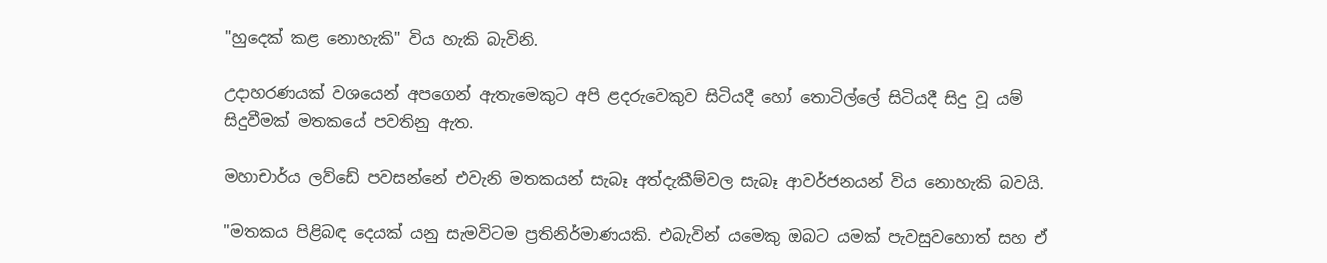"හුදෙක් කළ නොහැකි" විය හැකි බැවිනි.

උදාහරණයක් වශයෙන් අපගෙන් ඇතැමෙකුට අපි ළදරුවෙකුව සිටියදී හෝ තොටිල්ලේ සිටියදී සිදු වූ යම් සිදුවීමක් මතකයේ පවතිනු ඇත.

මහාචාර්ය ලව්ඩේ පවසන්නේ එවැනි මතකයන් සැබෑ අත්දැකීම්වල සැබෑ ආවර්ජනයන් විය නොහැකි බවයි.

"මතකය පිළිබඳ දෙයක් යනු සැමවිටම ප්‍රතිනිර්මාණයකි. එබැවින් යමෙකු ඔබට යමක් පැවසුවහොත් සහ ඒ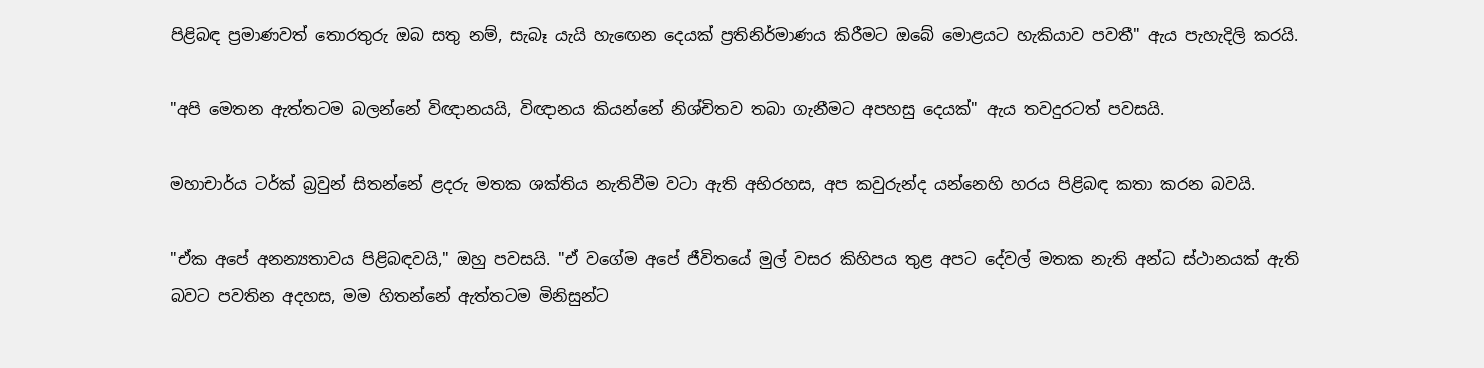පිළිබඳ ප්‍රමාණවත් තොරතුරු ඔබ සතු නම්, සැබෑ යැයි හැඟෙන දෙයක් ප්‍රතිනිර්මාණය කිරීමට ඔබේ මොළයට හැකියාව පවතී" ඇය පැහැදිලි කරයි.

"අපි මෙතන ඇත්තටම බලන්නේ විඥානයයි, විඥානය කියන්නේ නිශ්චිතව තබා ගැනීමට අපහසු දෙයක්" ඇය තවදුරටත් පවසයි.

මහාචාර්ය ටර්ක් බ්‍රවුන් සිතන්නේ ළදරු මතක ශක්තිය නැතිවීම වටා ඇති අභිරහස, අප කවුරුන්ද යන්නෙහි හරය පිළිබඳ කතා කරන බවයි.

"ඒක අපේ අනන්‍යතාවය පිළිබඳවයි," ඔහු පවසයි. "ඒ වගේම අපේ ජීවිතයේ මුල් වසර කිහිපය තුළ අපට දේවල් මතක නැති අන්ධ ස්ථානයක් ඇති බවට පවතින අදහස, මම හිතන්නේ ඇත්තටම මිනිසුන්ට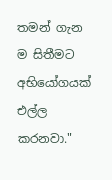තමන් ගැන ම සිතීමට අභියෝගයක් එල්ල කරනවා."